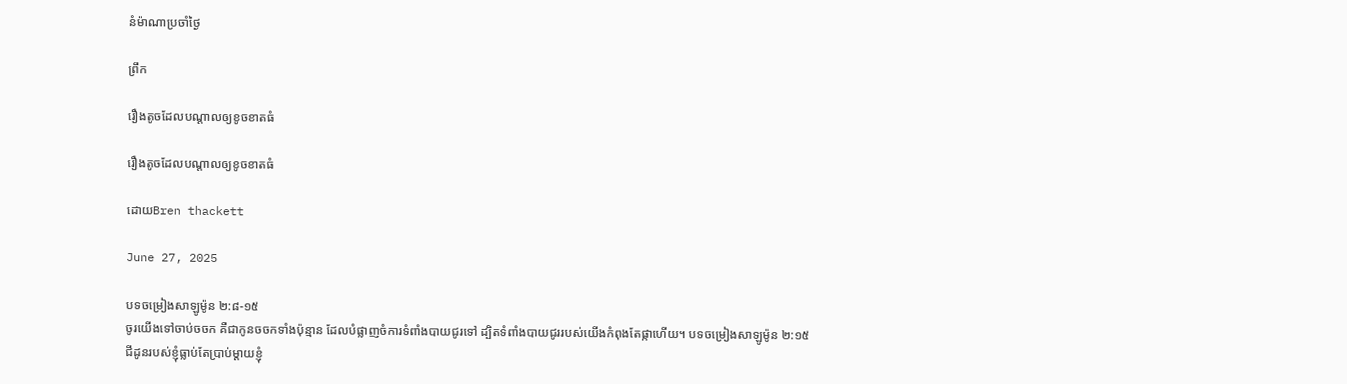នំម៉ាណាប្រចាំថ្ងៃ

ព្រឹក

រឿងតូចដែលបណ្តាលឲ្យខូចខាតធំ

រឿងតូចដែលបណ្តាលឲ្យខូចខាតធំ

ដោយBren thackett

June 27, 2025

បទចម្រៀងសាឡូម៉ូន ២:៨-១៥
ចូរយើងទៅចាប់ចចក គឺជាកូនចចកទាំងប៉ុន្មាន ដែលបំផ្លាញចំការទំពាំងបាយជូរទៅ ដ្បិតទំពាំងបាយជូររបស់យើងកំពុងតែផ្កាហើយ។ បទចម្រៀងសាឡូម៉ូន ២:១៥
ជីដូនរបស់ខ្ញុំធ្លាប់តែប្រាប់ម្តាយខ្ញុំ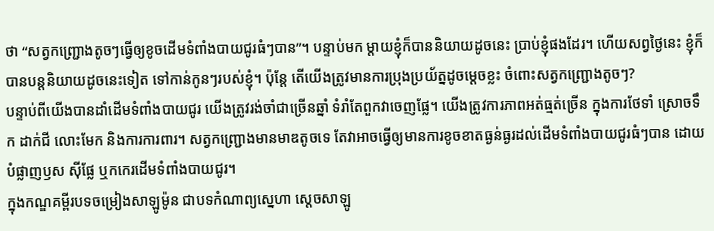ថា “សត្វកញ្ជ្រោងតូចៗធ្វើឲ្យខូចដើមទំពាំងបាយជូរធំៗបាន”។ បន្ទាប់មក ម្តាយខ្ញុំក៏បាននិយាយដូចនេះ ប្រាប់ខ្ញុំផងដែរ។ ហើយសព្វថ្ងៃនេះ ខ្ញុំក៏បានបន្តនិយាយដូចនេះទៀត ទៅកាន់កូនៗរបស់ខ្ញុំ។ ប៉ុន្តែ តើយើងត្រូវមានការប្រុងប្រយ័ត្នដូចម្តេចខ្លះ ចំពោះសត្វកញ្ជ្រោងតូចៗ?
បន្ទាប់ពីយើងបានដាំដើមទំពាំងបាយជូរ យើងត្រូវរង់ចាំជាច្រើនឆ្នាំ ទំរាំតែពួកវាចេញផ្លែ។ យើងត្រូវការភាពអត់ធ្មត់ច្រើន ក្នុងការថែទាំ ស្រោចទឹក ដាក់ជី លោះមែក និងការការពារ។ សត្វកញ្ជ្រោងមានមាឌតូចទេ តែវាអាចធ្វើឲ្យមានការខូចខាតធ្ងន់ធ្ងរដល់ដើមទំពាំងបាយជូរធំៗបាន ដោយបំផ្លាញឫស ស៊ីផ្លែ ឬកកេរដើមទំពាំងបាយជូរ។
ក្នុងកណ្ឌគម្ពីរបទចម្រៀងសាឡូម៉ូន ជាបទកំណាព្យស្នេហា ស្តេចសាឡូ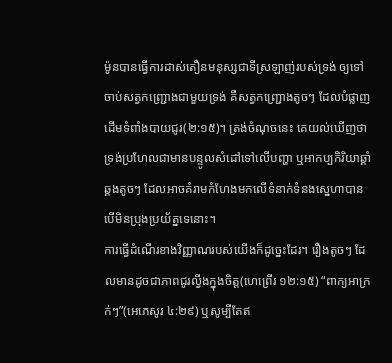ម៉ូនបានធ្វើការដាស់តឿនមនុស្សជាទីស្រឡាញ់របស់ទ្រង់ ឲ្យទៅចាប់សត្វកញ្ជ្រោងជាមួយទ្រង់ គឺសត្វកញ្ជ្រោងតូចៗ ដែលបំផ្លាញដើមទំពាំងបាយជូរ(២:១៥)។ ត្រង់ចំណុចនេះ គេយល់ឃើញថា ទ្រង់ប្រហែលជាមានបន្ទូលសំដៅទៅលើបញ្ហា ឬអាកប្បកិរិយាឆ្គាំឆ្គងតូចៗ ដែលអាចគំរាមកំហែងមកលើទំនាក់ទំនងស្នេហាបាន បើមិនប្រុងប្រយ័ត្នទេនោះ។
ការធ្វើដំណើរខាងវិញ្ញាណរបស់យើងក៏ដូច្នេះដែរ។ រឿងតូចៗ ដែលមានដូចជាភាពជូរល្វីងក្នុងចិត្ត(ហេព្រើរ ១២:១៥) “ពាក្យអាក្រក់ៗ”(អេភេសូរ ៤:២៩) ឬសូម្បីតែឥ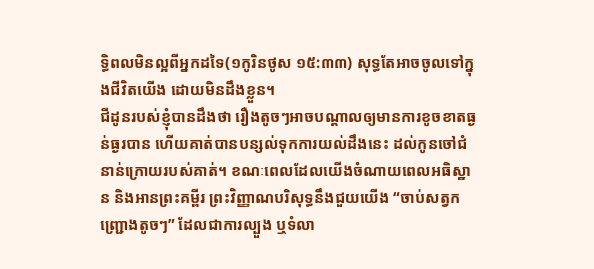ទ្ធិពលមិនល្អពីអ្នកដទៃ(១កូរិនថូស ១៥:៣៣) សុទ្ធតែអាចចូលទៅក្នុងជីវិតយើង ដោយមិនដឹងខ្លួន។
ជីដូនរបស់ខ្ញុំបានដឹងថា រឿងតូចៗអាចបណ្តាលឲ្យមានការខូចខាតធ្ងន់ធ្ងរបាន ហើយគាត់បានបន្សល់ទុកការយល់ដឹងនេះ ដល់កូនចៅជំនាន់ក្រោយរបស់គាត់។ ខណៈពេលដែលយើងចំណាយពេលអធិស្ឋាន និងអានព្រះគម្ពីរ ព្រះវិញ្ញាណបរិសុទ្ធនឹងជួយយើង “ចាប់សត្វកញ្ជ្រោងតូចៗ” ដែលជាការល្បួង ឬទំលា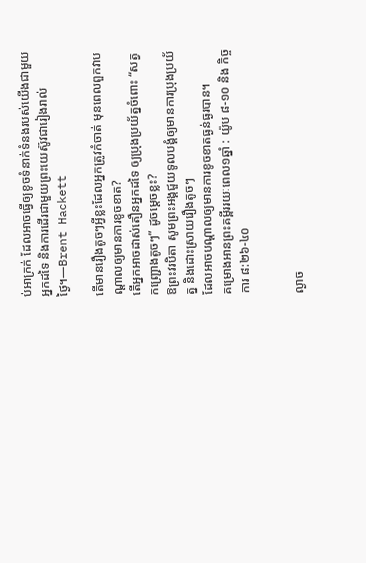ប់អាក្រក់ ដែលអាចធ្វើឲ្យខូចទំនាក់ទំនងរបស់យើងជាមួយអ្នកដទៃ និងការដើរជាមួយព្រះយេស៊ូវជារៀងរាល់ថ្ងៃ។—Brent Hackett

តើមានរឿងតូចៗអ្វីខ្លះដែលអ្នកត្រូវកំចាត់ មុនពេលពួកវាបណ្តាលឲ្យមានការខូចខាត?
តើអ្នកអាចដាស់តឿនអ្នកដទៃ ឲ្យប្រុងប្រយ័ត្នចំពោះ “សត្វកញ្ជ្រោងតូចៗ” ដូចម្តេចខ្លះ?
ឱព្រះវរបិតា សូមព្រះអង្គជួយទូលបង្គំឲ្យមានការប្រុងប្រយ័ត្ន និងដោះស្រាយរឿងតូចៗ
ដែលអាចបណ្តាលឲ្យមានការខូចខាតធ្ងន់ធ្ងរបាន។
គម្រោងអានព្រះគម្ពីររយៈពេល១ឆ្នាំ : យ៉ូប ៨-១០ និង កិច្ចការ ៨:២៦-៤០


ល្ងាច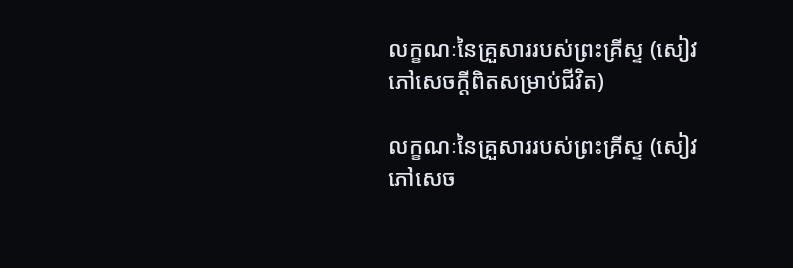លក្ខណៈនៃគ្រួសាររបស់ព្រះគ្រីស្ទ (សៀវភៅសេចក្ដីពិតសម្រាប់ជីវិត)

លក្ខណៈនៃគ្រួសាររបស់ព្រះគ្រីស្ទ (សៀវភៅសេច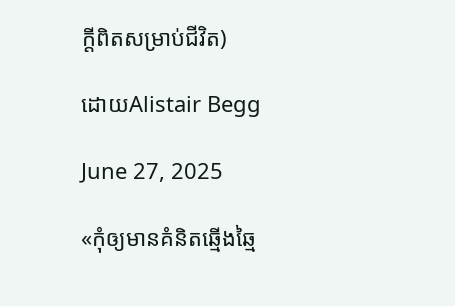ក្ដីពិតសម្រាប់ជីវិត)

ដោយAlistair Begg

June 27, 2025

«កុំឲ្យមានគំនិតឆ្មើងឆ្មៃ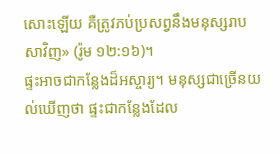សោះឡើយ គឺត្រូវភប់ប្រសព្វនឹងមនុស្សរាបសាវិញ» (រ៉ូម ១២:១៦)។
ផ្ទះអាចជាកន្លែងដ៏អស្ចារ្យ។ មនុស្សជាច្រើនយល់ឃើញថា ផ្ទះជាកន្លែងដែល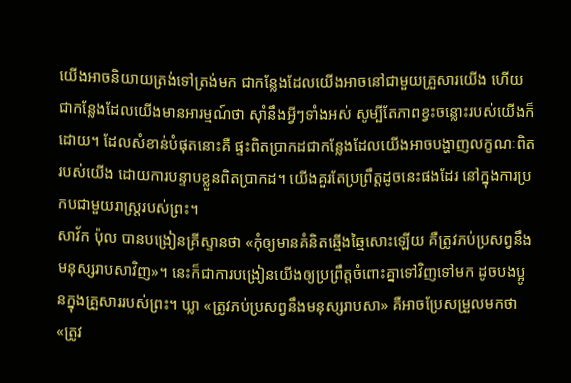យើងអាចនិយាយត្រង់ទៅត្រង់មក ជាកន្លែងដែលយើងអាចនៅជាមួយគ្រួសារយើង ហើយជាកន្លែងដែលយើងមានអារម្មណ៍ថា ស៊ាំនឹងអ្វីៗទាំងអស់ សូម្បីតែភាពខ្វះចន្លោះរបស់យើងក៏ដោយ។ ដែលសំខាន់បំផុតនោះគឺ ផ្ទះពិតប្រាកដជាកន្លែងដែលយើងអាចបង្ហាញលក្ខណៈពិតរបស់យើង ដោយការបន្ទាបខ្លួនពិតប្រាកដ។ យើងគួរតែប្រព្រឹត្តដូចនេះផងដែរ នៅក្នុងការប្រកបជាមួយរាស្ត្ររបស់ព្រះ។
សាវ័ក ប៉ុល បានបង្រៀនគ្រីស្ទានថា «កុំឲ្យមានគំនិតឆ្មើងឆ្មៃសោះឡើយ គឺត្រូវភប់ប្រសព្វនឹងមនុស្សរាបសាវិញ»។ នេះក៏ជាការបង្រៀនយើងឲ្យប្រព្រឹត្តចំពោះគ្នាទៅវិញទៅមក ដូចបងប្អូនក្នុងគ្រួសាររបស់ព្រះ។ ឃ្លា «ត្រូវភប់ប្រសព្វនឹងមនុស្សរាបសា» គឺអាចប្រែសម្រួលមកថា «ត្រូវ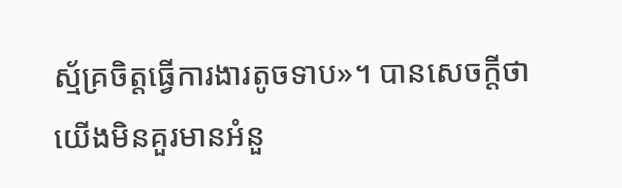ស្ម័គ្រចិត្តធ្វើការងារតូចទាប»។ បានសេចក្តីថា យើងមិនគួរមានអំនួ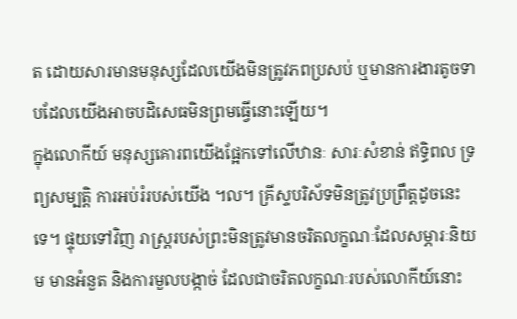ត ដោយសារមានមនុស្សដែលយើងមិនត្រូវភពប្រសប់ ឬមានការងារតូចទាបដែលយើងអាចបដិសេធមិនព្រមធ្វើនោះឡើយ។
ក្នុងលោកីយ៍ មនុស្សគោរពយើងផ្អែកទៅលើឋានៈ សារៈសំខាន់ ឥទ្ធិពល ទ្រព្យសម្បត្តិ ការអប់រំរបស់យើង ។ល។ គ្រីស្ទបរិស័ទមិនត្រូវប្រព្រឹត្តដូចនេះទេ។ ផ្ទុយទៅវិញ រាស្ត្ររបស់ព្រះមិនត្រូវមានចរិតលក្ខណៈដែលសម្ភារៈនិយម មានអំនួត និងការមួលបង្កាច់ ដែលជាចរិតលក្ខណៈរបស់លោកីយ៍នោះ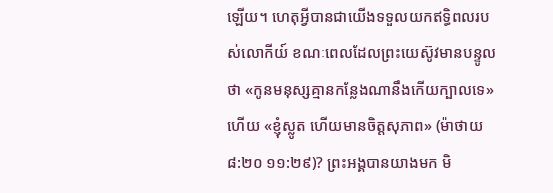ឡើយ។ ហេតុអ្វីបានជាយើងទទួលយកឥទ្ធិពលរបស់លោកីយ៍ ខណៈពេលដែលព្រះយេស៊ូវមានបន្ទូលថា «កូនមនុស្សគ្មានកន្លែងណានឹងកើយក្បាលទេ» ហើយ «ខ្ញុំស្លូត ហើយមានចិត្តសុភាព» (ម៉ាថាយ ៨:២០ ១១:២៩)? ព្រះអង្គបានយាងមក មិ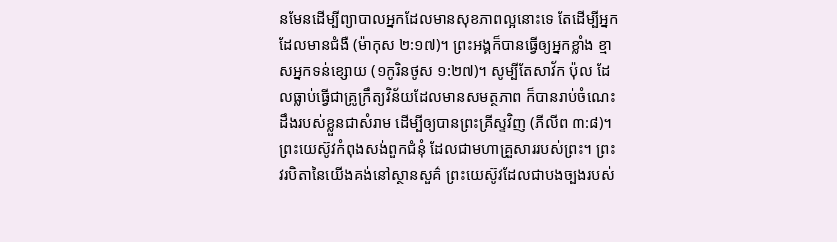នមែនដើម្បីព្យាបាលអ្នកដែលមានសុខភាពល្អនោះទេ តែដើម្បីអ្នកដែលមានជំងឺ (ម៉ាកុស ២:១៧)។ ព្រះអង្គក៏បានធ្វើឲ្យអ្នកខ្លាំង ខ្មាសអ្នកទន់ខ្សោយ (១កូរិនថូស ១:២៧)។ សូម្បីតែសាវ័ក ប៉ុល ដែលធ្លាប់ធ្វើជាគ្រូក្រឹត្យវិន័យដែលមានសមត្ថភាព ក៏បានរាប់ចំណេះដឹងរបស់ខ្លួនជាសំរាម ដើម្បីឲ្យបានព្រះគ្រីស្ទវិញ (ភីលីព ៣:៨)។
ព្រះយេស៊ូវកំពុងសង់ពួកជំនុំ ដែលជាមហាគ្រួសាររបស់ព្រះ។ ព្រះវរបិតានៃយើងគង់នៅស្ថានសួគ៌ ព្រះយេស៊ូវដែលជាបងច្បងរបស់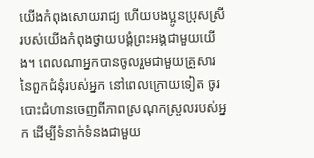យើងកំពុងសោយរាជ្យ ហើយបងប្អូនប្រុសស្រីរបស់យើងកំពុងថ្វាយបង្គំព្រះអង្គជាមួយយើង។ ពេលណាអ្នកបានចូលរួមជាមួយគ្រួសារនៃពួកជំនុំរបស់អ្នក នៅពេលក្រោយទៀត ចូរបោះជំហានចេញពីភាពស្រណុកស្រួលរបស់អ្នក ដើម្បីទំនាក់ទំនងជាមួយ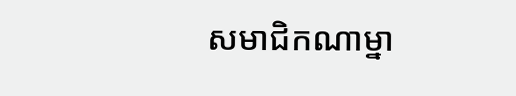សមាជិកណាម្នា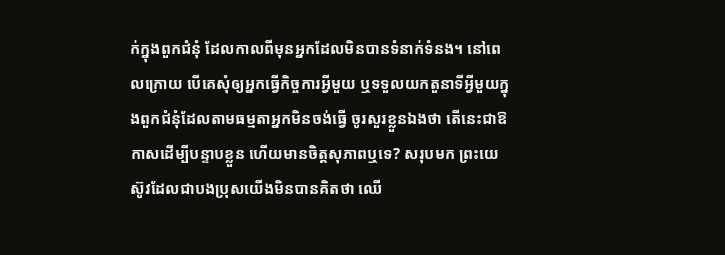ក់ក្នុងពួកជំនុំ ដែលកាលពីមុនអ្នកដែលមិនបានទំនាក់ទំនង។ នៅពេលក្រោយ បើគេសុំឲ្យអ្នកធ្វើកិច្ចការអ្វីមួយ ឬទទួលយកតួនាទីអ្វីមួយក្នុងពួកជំនុំដែលតាមធម្មតាអ្នកមិនចង់ធ្វើ ចូរសួរខ្លួនឯងថា តើនេះជាឱកាសដើម្បីបន្ទាបខ្លួន ហើយមានចិត្តសុភាពឬទេ? សរុបមក ព្រះយេស៊ូវដែលជាបងប្រុសយើងមិនបានគិតថា ឈើ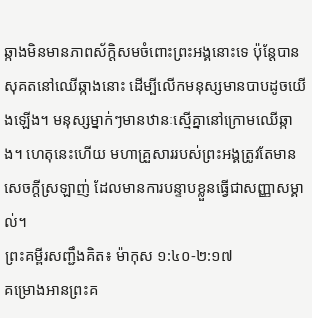ឆ្កាងមិនមានភាពស័ក្ដិសមចំពោះព្រះអង្គនោះទេ ប៉ុន្តែបានសុគតនៅឈើឆ្កាងនោះ ដើម្បីលើកមនុស្សមានបាបដូចយើងឡើង។ មនុស្សម្នាក់ៗមានឋានៈស្មើគ្នានៅក្រោមឈើឆ្កាង។ ហេតុនេះហើយ មហាគ្រួសាររបស់ព្រះអង្គត្រូវតែមានសេចក្តីស្រឡាញ់ ដែលមានការបន្ទាបខ្លួនធ្វើជាសញ្ញាសម្គាល់។
ព្រះគម្ពីរសញ្ជឹងគិត៖ ម៉ាកុស ១:៤០-២:១៧
គម្រោងអានព្រះគ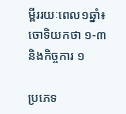ម្ពីររយៈពេល១ឆ្នាំ៖ ចោទិយកថា ១-៣ និងកិច្ចការ ១

ប្រភេទ